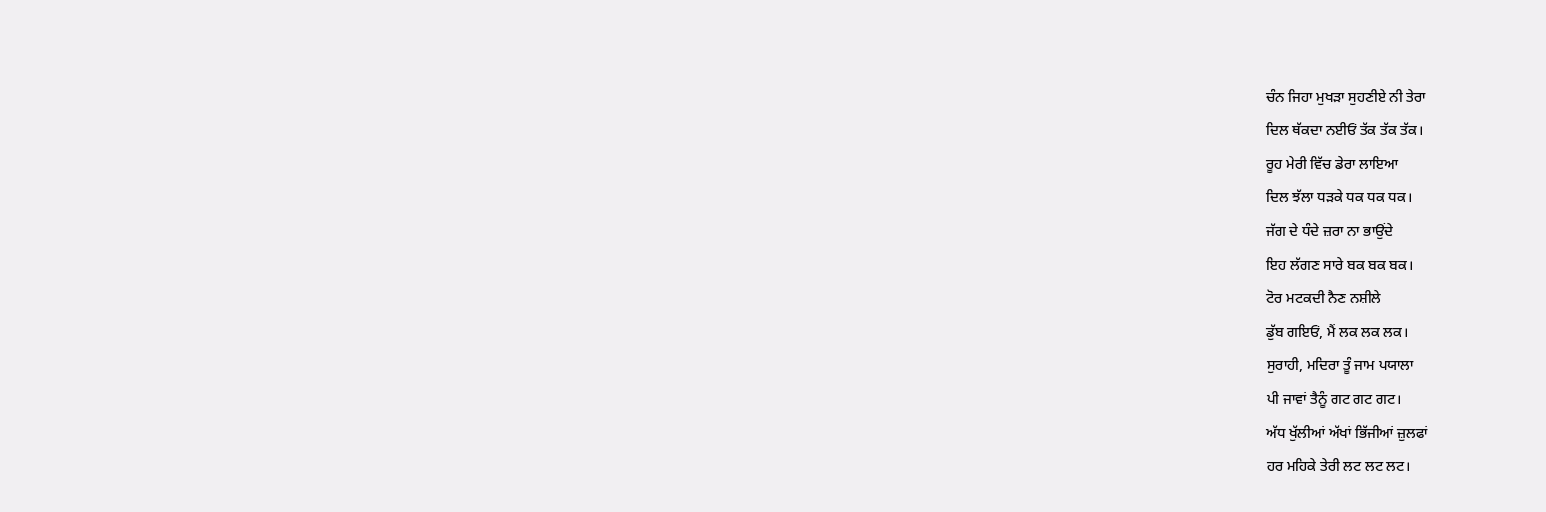ਚੰਨ ਜਿਹਾ ਮੁਖੜਾ ਸੁਹਣੀਏ ਨੀ ਤੇਰਾ
ਦਿਲ ਥੱਕਦਾ ਨਈਓਂ ਤੱਕ ਤੱਕ ਤੱਕ।
ਰੂਹ ਮੇਰੀ ਵਿੱਚ ਡੇਰਾ ਲਾਇਆ
ਦਿਲ ਝੱਲਾ ਧੜਕੇ ਧਕ ਧਕ ਧਕ।
ਜੱਗ ਦੇ ਧੰਦੇ ਜ਼ਰਾ ਨਾ ਭਾਉਂਦੇ
ਇਹ ਲੱਗਣ ਸਾਰੇ ਬਕ ਬਕ ਬਕ।
ਟੋਰ ਮਟਕਦੀ ਨੈਣ ਨਸ਼ੀਲੇ
ਡੁੱਬ ਗਇਓਂ, ਮੈਂ ਲਕ ਲਕ ਲਕ।
ਸੁਰਾਹੀ, ਮਦਿਰਾ ਤੂੰ ਜਾਮ ਪਯਾਲਾ
ਪੀ ਜਾਵਾਂ ਤੈਨੂੰ ਗਟ ਗਟ ਗਟ।
ਅੱਧ ਖੁੱਲੀਆਂ ਅੱਖਾਂ ਭਿੱਜੀਆਂ ਜ਼ੁਲਫਾਂ
ਹਰ ਮਹਿਕੇ ਤੇਰੀ ਲਟ ਲਟ ਲਟ।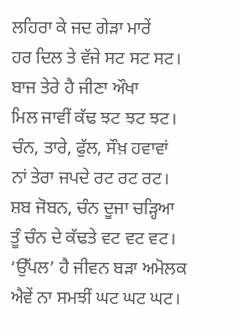ਲਹਿਰਾ ਕੇ ਜਦ ਗੇੜਾ ਮਾਰੇਂ
ਹਰ ਦਿਲ ਤੇ ਵੱਜੇ ਸਟ ਸਟ ਸਟ।
ਬਾਜ ਤੇਰੇ ਹੈ ਜੀਣਾ ਔਖਾ
ਮਿਲ ਜਾਵੀਂ ਕੱਢ ਝਟ ਝਟ ਝਟ।
ਚੰਨ, ਤਾਰੇ, ਫੁੱਲ, ਸੌਖ਼ ਹਵਾਵਾਂ
ਨਾਂ ਤੇਰਾ ਜਪਦੇ ਰਟ ਰਟ ਰਟ।
ਸ਼ਬ ਜੋਬਨ, ਚੰਨ ਦੂਜਾ ਚੜ੍ਹਿਆ
ਤੂੰ ਚੰਨ ਦੇ ਕੱਢਤੇ ਵਟ ਵਟ ਵਟ।
‘ਉੱਪਲ’ ਹੈ ਜੀਵਨ ਬੜਾ ਅਮੋਲਕ
ਐਵੇਂ ਨਾ ਸਮਝੀਂ ਘਟ ਘਟ ਘਟ।